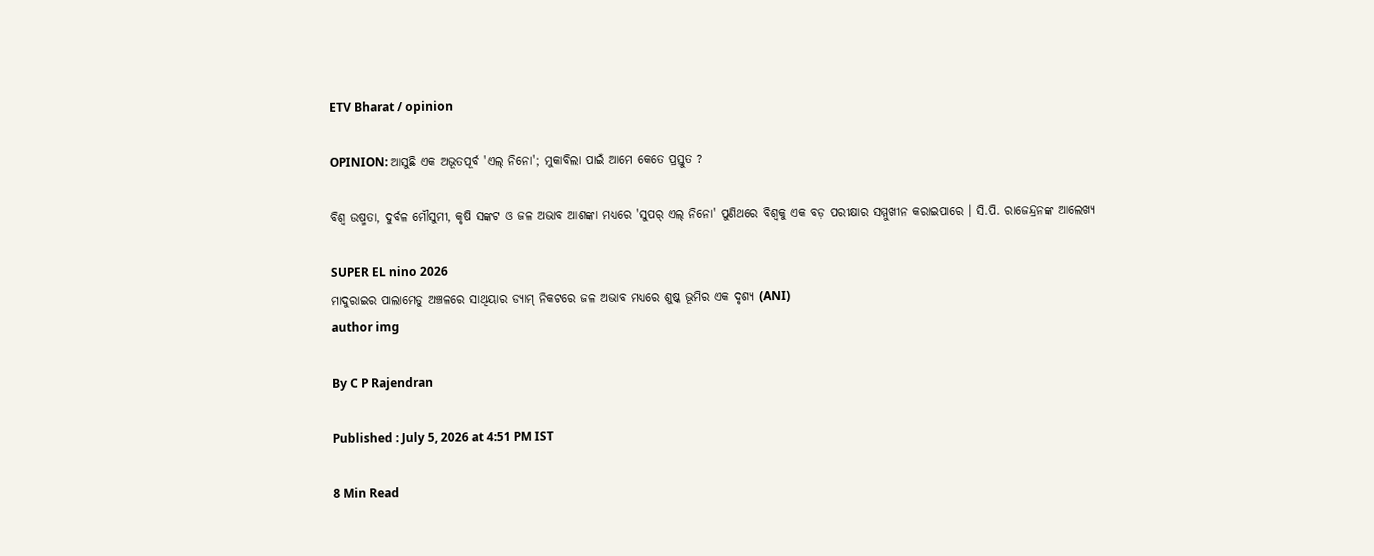ETV Bharat / opinion

OPINION: ଆସୁଛି ଏକ ଅଭୂତପୂର୍ବ 'ଏଲ୍ ନିନୋ'; ମୁକାବିଲା ପାଇଁ ଆମେ କେତେ ପ୍ରସ୍ତୁତ ?

ବିଶ୍ୱ ଉଷ୍ମତା, ଦୁର୍ବଳ ମୌସୁମୀ, କୃଷି ସଙ୍କଟ ଓ ଜଳ ଅଭାବ ଆଶଙ୍କା ମଧ୍ୟରେ 'ସୁପର୍ ଏଲ୍ ନିନୋ' ପୁଣିଥରେ ବିଶ୍ୱକୁ ଏକ ବଡ଼ ପରୀକ୍ଷାର ସମ୍ମୁଖୀନ କରାଇପାରେ । ସି.ପି. ରାଜେନ୍ଦ୍ରନଙ୍କ ଆଲେଖ୍ୟ

SUPER EL nino 2026
ମାଦୁରାଇର ପାଲାମେଡୁ ଅଞ୍ଚଳରେ ସାଥିୟାର ଡ୍ୟାମ୍ ନିକଟରେ ଜଳ ଅଭାବ ମଧ୍ୟରେ ଶୁଷ୍କ ଭୂମିର ଏକ ଦୃଶ୍ୟ (ANI)
author img

By C P Rajendran

Published : July 5, 2026 at 4:51 PM IST

8 Min Read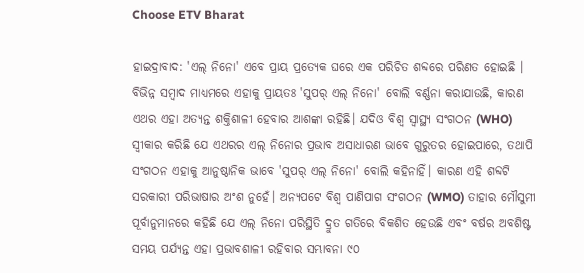Choose ETV Bharat

ହାଇଦ୍ରାବାଦ: 'ଏଲ୍ ନିନୋ' ଏବେ ପ୍ରାୟ ପ୍ରତ୍ୟେକ ଘରେ ଏକ ପରିଚିତ ଶବ୍ଦରେ ପରିଣତ ହୋଇଛି । ବିଭିନ୍ନ ସମ୍ବାଦ ମାଧ୍ୟମରେ ଏହାକୁ ପ୍ରାୟତଃ 'ସୁପର୍ ଏଲ୍ ନିନୋ' ବୋଲି ବର୍ଣ୍ଣନା କରାଯାଉଛି, କାରଣ ଏଥର ଏହା ଅତ୍ୟନ୍ତ ଶକ୍ତିଶାଳୀ ହେବାର ଆଶଙ୍କା ରହିଛି। ଯଦିଓ ବିଶ୍ୱ ସ୍ୱାସ୍ଥ୍ୟ ସଂଗଠନ (WHO) ସ୍ୱୀକାର କରିଛି ଯେ ଏଥରର ଏଲ୍ ନିନୋର ପ୍ରଭାବ ଅସାଧାରଣ ଭାବେ ଗୁରୁତର ହୋଇପାରେ, ତଥାପି ସଂଗଠନ ଏହାକୁ ଆନୁଷ୍ଠାନିକ ଭାବେ 'ସୁପର୍ ଏଲ୍ ନିନୋ' ବୋଲି କହିନାହିଁ। କାରଣ ଏହି ଶବ୍ଦଟି ସରକାରୀ ପରିଭାଷାର ଅଂଶ ନୁହେଁ। ଅନ୍ୟପଟେ ବିଶ୍ୱ ପାଣିପାଗ ସଂଗଠନ (WMO) ତାହାର ମୌସୁମୀ ପୂର୍ବାନୁମାନରେ କହିଛି ଯେ ଏଲ୍ ନିନୋ ପରିସ୍ଥିତି ଦ୍ରୁତ ଗତିରେ ବିକଶିତ ହେଉଛି ଏବଂ ବର୍ଷର ଅବଶିଷ୍ଟ ସମୟ ପର୍ଯ୍ୟନ୍ତ ଏହା ପ୍ରଭାବଶାଳୀ ରହିବାର ସମ୍ଭାବନା ୯୦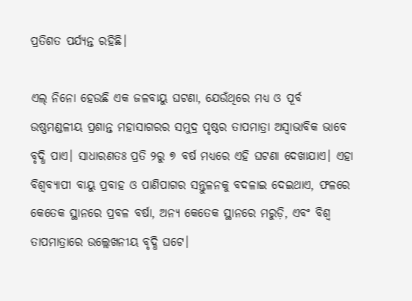ପ୍ରତିଶତ ପର୍ଯ୍ୟନ୍ତ ରହିଛି।

ଏଲ୍ ନିନୋ ହେଉଛି ଏକ ଜଳବାୟୁ ଘଟଣା, ଯେଉଁଥିରେ ମଧ୍ୟ ଓ ପୂର୍ବ ଉଷ୍ଣମଣ୍ଡଳୀୟ ପ୍ରଶାନ୍ତ ମହାସାଗରର ସମୁଦ୍ର ପୃଷ୍ଠର ତାପମାତ୍ରା ଅସ୍ୱାଭାବିକ ଭାବେ ବୃଦ୍ଧି ପାଏ। ସାଧାରଣତଃ ପ୍ରତି ୨ରୁ ୭ ବର୍ଷ ମଧ୍ୟରେ ଏହି ଘଟଣା ଦେଖାଯାଏ। ଏହା ବିଶ୍ୱବ୍ୟାପୀ ବାୟୁ ପ୍ରବାହ ଓ ପାଣିପାଗର ସନ୍ତୁଳନକୁ ବଦଳାଇ ଦେଇଥାଏ, ଫଳରେ କେତେକ ସ୍ଥାନରେ ପ୍ରବଳ ବର୍ଷା, ଅନ୍ୟ କେତେକ ସ୍ଥାନରେ ମରୁଡ଼ି, ଏବଂ ବିଶ୍ୱ ତାପମାତ୍ରାରେ ଉଲ୍ଲେଖନୀୟ ବୃଦ୍ଧି ଘଟେ।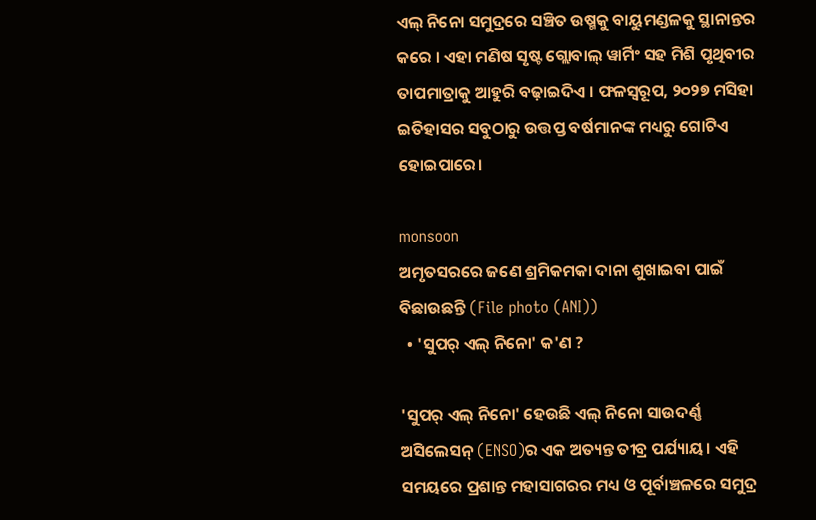ଏଲ୍ ନିନୋ ସମୁଦ୍ରରେ ସଞ୍ଚିତ ଉଷ୍ମକୁ ବାୟୁମଣ୍ଡଳକୁ ସ୍ଥାନାନ୍ତର କରେ । ଏହା ମଣିଷ ସୃଷ୍ଟ ଗ୍ଲୋବାଲ୍ ୱାର୍ମିଂ ସହ ମିଶି ପୃଥିବୀର ତାପମାତ୍ରାକୁ ଆହୁରି ବଢ଼ାଇଦିଏ । ଫଳସ୍ୱରୂପ, ୨୦୨୭ ମସିହା ଇତିହାସର ସବୁଠାରୁ ଉତ୍ତପ୍ତ ବର୍ଷମାନଙ୍କ ମଧ୍ୟରୁ ଗୋଟିଏ ହୋଇପାରେ।

monsoon
ଅମୃତସରରେ ଜଣେ ଶ୍ରମିକମକା ଦାନା ଶୁଖାଇବା ପାଇଁ ବିଛାଉଛନ୍ତି (File photo (ANI))
  • 'ସୁପର୍ ଏଲ୍ ନିନୋ' କ'ଣ ?

'ସୁପର୍ ଏଲ୍ ନିନୋ' ହେଉଛି ଏଲ୍ ନିନୋ ସାଉଦର୍ଣ୍ଣ ଅସିଲେସନ୍ (ENSO)ର ଏକ ଅତ୍ୟନ୍ତ ତୀବ୍ର ପର୍ଯ୍ୟାୟ। ଏହି ସମୟରେ ପ୍ରଶାନ୍ତ ମହାସାଗରର ମଧ୍ୟ ଓ ପୂର୍ବାଞ୍ଚଳରେ ସମୁଦ୍ର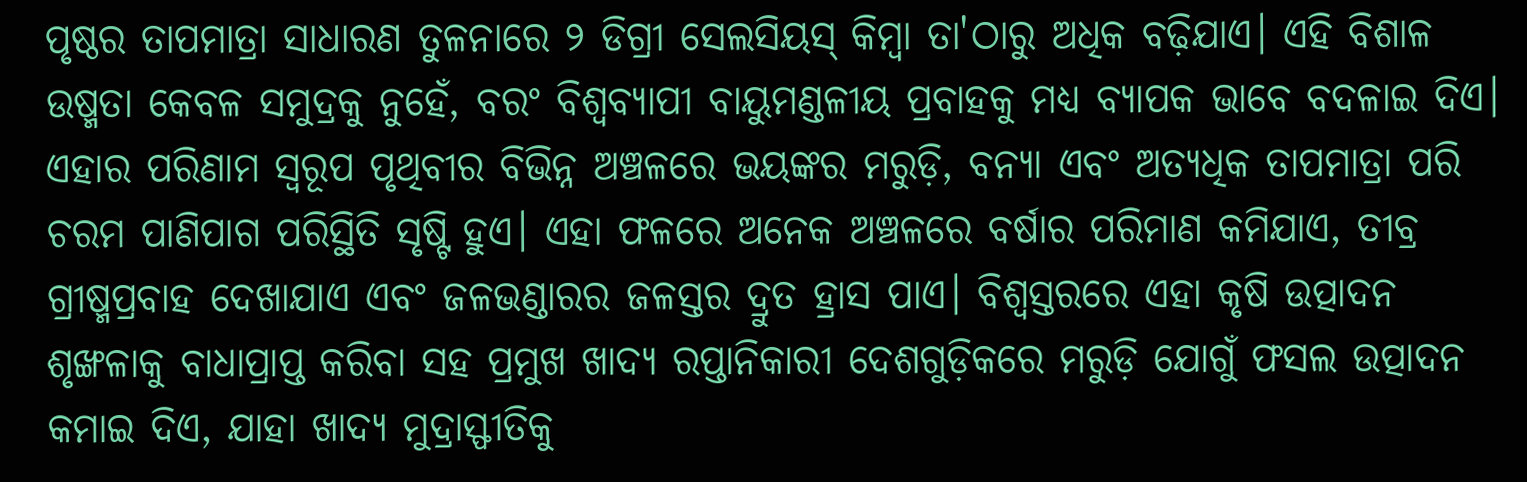ପୃଷ୍ଠର ତାପମାତ୍ରା ସାଧାରଣ ତୁଳନାରେ ୨ ଡିଗ୍ରୀ ସେଲସିୟସ୍ କିମ୍ବା ତା'ଠାରୁ ଅଧିକ ବଢ଼ିଯାଏ। ଏହି ବିଶାଳ ଉଷ୍ମତା କେବଳ ସମୁଦ୍ରକୁ ନୁହେଁ, ବରଂ ବିଶ୍ୱବ୍ୟାପୀ ବାୟୁମଣ୍ଡଳୀୟ ପ୍ରବାହକୁ ମଧ୍ୟ ବ୍ୟାପକ ଭାବେ ବଦଳାଇ ଦିଏ। ଏହାର ପରିଣାମ ସ୍ୱରୂପ ପୃଥିବୀର ବିଭିନ୍ନ ଅଞ୍ଚଳରେ ଭୟଙ୍କର ମରୁଡ଼ି, ବନ୍ୟା ଏବଂ ଅତ୍ୟଧିକ ତାପମାତ୍ରା ପରି ଚରମ ପାଣିପାଗ ପରିସ୍ଥିତି ସୃଷ୍ଟି ହୁଏ। ଏହା ଫଳରେ ଅନେକ ଅଞ୍ଚଳରେ ବର୍ଷାର ପରିମାଣ କମିଯାଏ, ତୀବ୍ର ଗ୍ରୀଷ୍ମପ୍ରବାହ ଦେଖାଯାଏ ଏବଂ ଜଳଭଣ୍ଡାରର ଜଳସ୍ତର ଦ୍ରୁତ ହ୍ରାସ ପାଏ। ବିଶ୍ୱସ୍ତରରେ ଏହା କୃଷି ଉତ୍ପାଦନ ଶୃଙ୍ଖଳାକୁ ବାଧାପ୍ରାପ୍ତ କରିବା ସହ ପ୍ରମୁଖ ଖାଦ୍ୟ ରପ୍ତାନିକାରୀ ଦେଶଗୁଡ଼ିକରେ ମରୁଡ଼ି ଯୋଗୁଁ ଫସଲ ଉତ୍ପାଦନ କମାଇ ଦିଏ, ଯାହା ଖାଦ୍ୟ ମୁଦ୍ରାସ୍ଫୀତିକୁ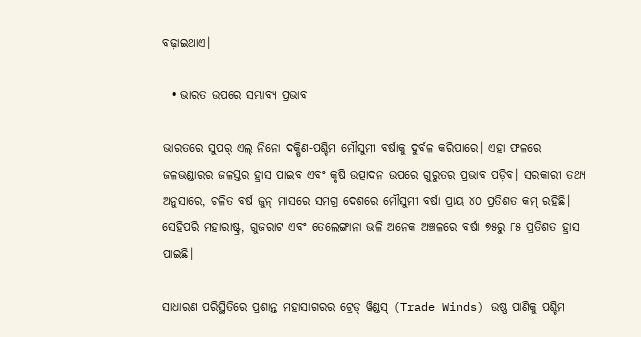ବଢ଼ାଇଥାଏ।

  • ଭାରତ ଉପରେ ସମ୍ଭାବ୍ୟ ପ୍ରଭାବ

ଭାରତରେ ସୁପର୍ ଏଲ୍ ନିନୋ ଦକ୍ଷିଣ-ପଶ୍ଚିମ ମୌସୁମୀ ବର୍ଷାକୁ ଦୁର୍ବଳ କରିପାରେ। ଏହା ଫଳରେ ଜଳଭଣ୍ଡାରର ଜଳସ୍ତର ହ୍ରାସ ପାଇବ ଏବଂ କୃଷି ଉତ୍ପାଦନ ଉପରେ ଗୁରୁତର ପ୍ରଭାବ ପଡ଼ିବ। ସରକାରୀ ତଥ୍ୟ ଅନୁସାରେ, ଚଳିତ ବର୍ଷ ଜୁନ୍ ମାସରେ ସମଗ୍ର ଦେଶରେ ମୌସୁମୀ ବର୍ଷା ପ୍ରାୟ ୪୦ ପ୍ରତିଶତ କମ୍ ରହିଛି। ସେହିପରି ମହାରାଷ୍ଟ୍ର, ଗୁଜରାଟ ଏବଂ ତେଲେଙ୍ଗାନା ଭଳି ଅନେକ ଅଞ୍ଚଳରେ ବର୍ଷା ୭୫ରୁ ୮୫ ପ୍ରତିଶତ ହ୍ରାସ ପାଇଛି।

ସାଧାରଣ ପରିସ୍ଥିତିରେ ପ୍ରଶାନ୍ତ ମହାସାଗରର ଟ୍ରେଡ୍ ୱିଣ୍ଡସ୍ (Trade Winds) ଉଷ୍ଣ ପାଣିକୁ ପଶ୍ଚିମ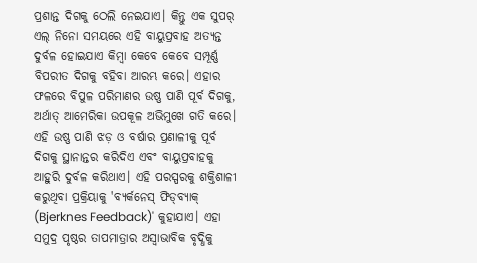ପ୍ରଶାନ୍ତ ଦିଗକୁ ଠେଲି ନେଇଯାଏ। କିନ୍ତୁ ଏକ ସୁପର୍ ଏଲ୍ ନିନୋ ସମୟରେ ଏହି ବାୟୁପ୍ରବାହ ଅତ୍ୟନ୍ତ ଦୁର୍ବଳ ହୋଇଯାଏ କିମ୍ବା କେବେ କେବେ ସମ୍ପୂର୍ଣ୍ଣ ବିପରୀତ ଦିଗକୁ ବହିବା ଆରମ୍ଭ କରେ। ଏହାର ଫଳରେ ବିପୁଳ ପରିମାଣର ଉଷ୍ଣ ପାଣି ପୂର୍ବ ଦିଗକୁ, ଅର୍ଥାତ୍ ଆମେରିକା ଉପକୂଳ ଅଭିମୁଖେ ଗତି କରେ। ଏହି ଉଷ୍ଣ ପାଣି ଝଡ଼ ଓ ବର୍ଷାର ପ୍ରଣାଳୀକୁ ପୂର୍ବ ଦିଗକୁ ସ୍ଥାନାନ୍ତର କରିଦିଏ ଏବଂ ବାୟୁପ୍ରବାହକୁ ଆହୁରି ଦୁର୍ବଳ କରିଥାଏ। ଏହି ପରସ୍ପରକୁ ଶକ୍ତିଶାଳୀ କରୁଥିବା ପ୍ରକ୍ରିୟାକୁ 'ବ୍ୟର୍କନେସ୍ ଫିଡ୍‌ବ୍ୟାକ୍ (Bjerknes Feedback)' କୁହାଯାଏ। ଏହା ସମୁଦ୍ର ପୃଷ୍ଠର ତାପମାତ୍ରାର ଅସ୍ୱାଭାବିକ ବୃଦ୍ଧିକୁ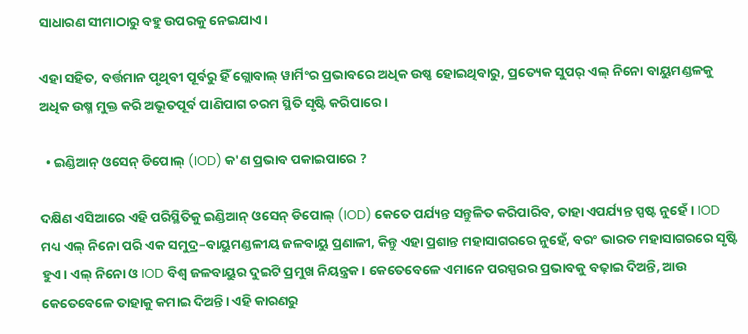ସାଧାରଣ ସୀମାଠାରୁ ବହୁ ଉପରକୁ ନେଇଯାଏ।

ଏହା ସହିତ, ବର୍ତ୍ତମାନ ପୃଥିବୀ ପୂର୍ବରୁ ହିଁ ଗ୍ଲୋବାଲ୍ ୱାର୍ମିଂର ପ୍ରଭାବରେ ଅଧିକ ଉଷ୍ଣ ହୋଇଥିବାରୁ, ପ୍ରତ୍ୟେକ ସୁପର୍ ଏଲ୍ ନିନୋ ବାୟୁମଣ୍ଡଳକୁ ଅଧିକ ଉଷ୍ମ ମୁକ୍ତ କରି ଅଭୂତପୂର୍ବ ପାଣିପାଗ ଚରମ ସ୍ଥିତି ସୃଷ୍ଟି କରିପାରେ।

  • ଇଣ୍ଡିଆନ୍ ଓସେନ୍ ଡିପୋଲ୍ (IOD) କ'ଣ ପ୍ରଭାବ ପକାଇପାରେ ?

ଦକ୍ଷିଣ ଏସିଆରେ ଏହି ପରିସ୍ଥିତିକୁ ଇଣ୍ଡିଆନ୍ ଓସେନ୍ ଡିପୋଲ୍ (IOD) କେତେ ପର୍ଯ୍ୟନ୍ତ ସନ୍ତୁଳିତ କରିପାରିବ, ତାହା ଏପର୍ଯ୍ୟନ୍ତ ସ୍ପଷ୍ଟ ନୁହେଁ। IOD ମଧ୍ୟ ଏଲ୍ ନିନୋ ପରି ଏକ ସମୁଦ୍ର–ବାୟୁମଣ୍ଡଳୀୟ ଜଳବାୟୁ ପ୍ରଣାଳୀ, କିନ୍ତୁ ଏହା ପ୍ରଶାନ୍ତ ମହାସାଗରରେ ନୁହେଁ, ବରଂ ଭାରତ ମହାସାଗରରେ ସୃଷ୍ଟି ହୁଏ। ଏଲ୍ ନିନୋ ଓ IOD ବିଶ୍ୱ ଜଳବାୟୁର ଦୁଇଟି ପ୍ରମୁଖ ନିୟନ୍ତ୍ରକ। କେତେବେଳେ ଏମାନେ ପରସ୍ପରର ପ୍ରଭାବକୁ ବଢ଼ାଇ ଦିଅନ୍ତି, ଆଉ କେତେବେଳେ ତାହାକୁ କମାଇ ଦିଅନ୍ତି। ଏହି କାରଣରୁ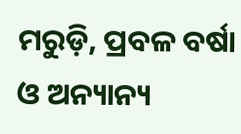ମରୁଡ଼ି, ପ୍ରବଳ ବର୍ଷା ଓ ଅନ୍ୟାନ୍ୟ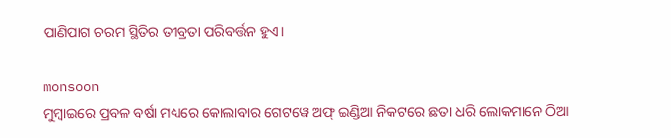ପାଣିପାଗ ଚରମ ସ୍ଥିତିର ତୀବ୍ରତା ପରିବର୍ତ୍ତନ ହୁଏ।

monsoon
ମୁମ୍ବାଇରେ ପ୍ରବଳ ବର୍ଷା ମଧ୍ୟରେ କୋଲାବାର ଗେଟୱେ ଅଫ୍ ଇଣ୍ଡିଆ ନିକଟରେ ଛତା ଧରି ଲୋକମାନେ ଠିଆ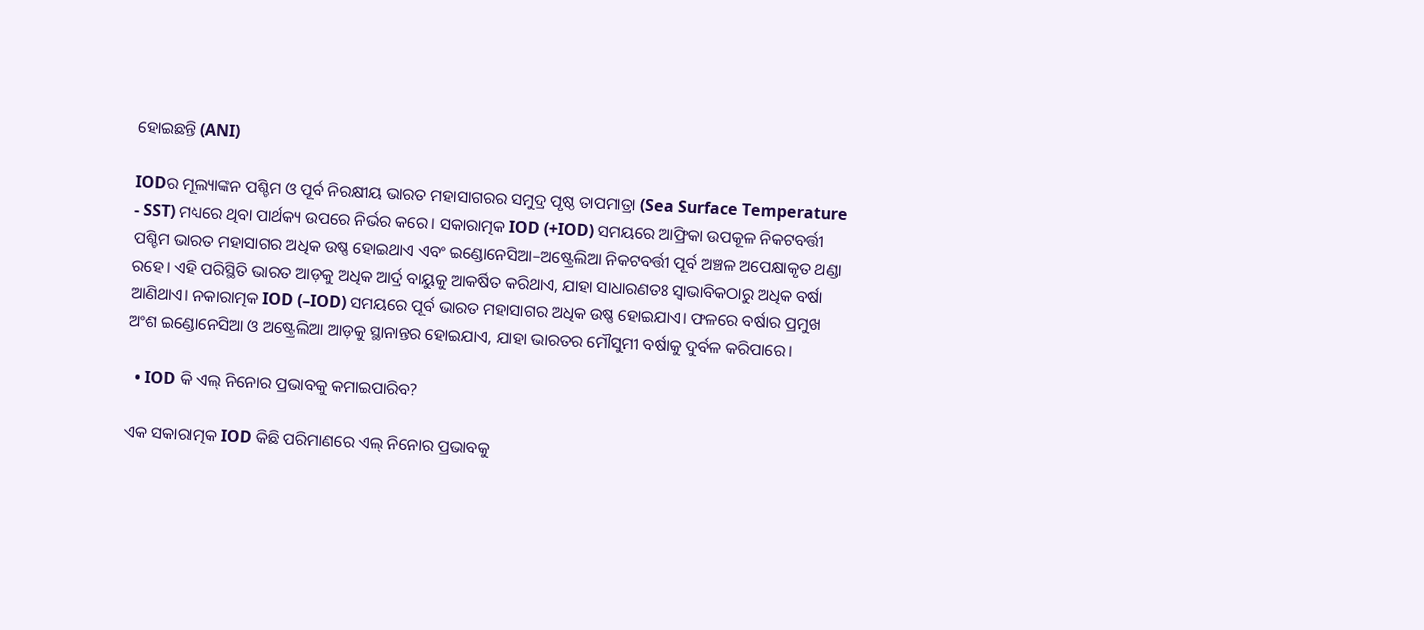ହୋଇଛନ୍ତି (ANI)

IODର ମୂଲ୍ୟାଙ୍କନ ପଶ୍ଚିମ ଓ ପୂର୍ବ ନିରକ୍ଷୀୟ ଭାରତ ମହାସାଗରର ସମୁଦ୍ର ପୃଷ୍ଠ ତାପମାତ୍ରା (Sea Surface Temperature - SST) ମଧ୍ୟରେ ଥିବା ପାର୍ଥକ୍ୟ ଉପରେ ନିର୍ଭର କରେ। ସକାରାତ୍ମକ IOD (+IOD) ସମୟରେ ଆଫ୍ରିକା ଉପକୂଳ ନିକଟବର୍ତ୍ତୀ ପଶ୍ଚିମ ଭାରତ ମହାସାଗର ଅଧିକ ଉଷ୍ଣ ହୋଇଥାଏ ଏବଂ ଇଣ୍ଡୋନେସିଆ–ଅଷ୍ଟ୍ରେଲିଆ ନିକଟବର୍ତ୍ତୀ ପୂର୍ବ ଅଞ୍ଚଳ ଅପେକ୍ଷାକୃତ ଥଣ୍ଡା ରହେ। ଏହି ପରିସ୍ଥିତି ଭାରତ ଆଡ଼କୁ ଅଧିକ ଆର୍ଦ୍ର ବାୟୁକୁ ଆକର୍ଷିତ କରିଥାଏ, ଯାହା ସାଧାରଣତଃ ସ୍ୱାଭାବିକଠାରୁ ଅଧିକ ବର୍ଷା ଆଣିଥାଏ। ନକାରାତ୍ମକ IOD (–IOD) ସମୟରେ ପୂର୍ବ ଭାରତ ମହାସାଗର ଅଧିକ ଉଷ୍ଣ ହୋଇଯାଏ। ଫଳରେ ବର୍ଷାର ପ୍ରମୁଖ ଅଂଶ ଇଣ୍ଡୋନେସିଆ ଓ ଅଷ୍ଟ୍ରେଲିଆ ଆଡ଼କୁ ସ୍ଥାନାନ୍ତର ହୋଇଯାଏ, ଯାହା ଭାରତର ମୌସୁମୀ ବର୍ଷାକୁ ଦୁର୍ବଳ କରିପାରେ।

  • IOD କି ଏଲ୍ ନିନୋର ପ୍ରଭାବକୁ କମାଇପାରିବ?

ଏକ ସକାରାତ୍ମକ IOD କିଛି ପରିମାଣରେ ଏଲ୍ ନିନୋର ପ୍ରଭାବକୁ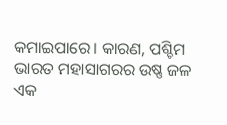କମାଇପାରେ। କାରଣ, ପଶ୍ଚିମ ଭାରତ ମହାସାଗରର ଉଷ୍ଣ ଜଳ ଏକ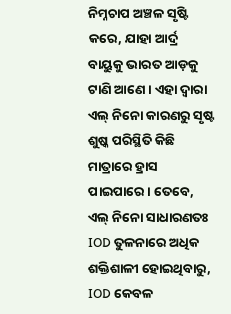ନିମ୍ନଚାପ ଅଞ୍ଚଳ ସୃଷ୍ଟି କରେ, ଯାହା ଆର୍ଦ୍ର ବାୟୁକୁ ଭାରତ ଆଡ଼କୁ ଟାଣି ଆଣେ। ଏହା ଦ୍ୱାରା ଏଲ୍ ନିନୋ କାରଣରୁ ସୃଷ୍ଟ ଶୁଷ୍କ ପରିସ୍ଥିତି କିଛି ମାତ୍ରାରେ ହ୍ରାସ ପାଇପାରେ। ତେବେ, ଏଲ୍ ନିନୋ ସାଧାରଣତଃ IOD ତୁଳନାରେ ଅଧିକ ଶକ୍ତିଶାଳୀ ହୋଇଥିବାରୁ, IOD କେବଳ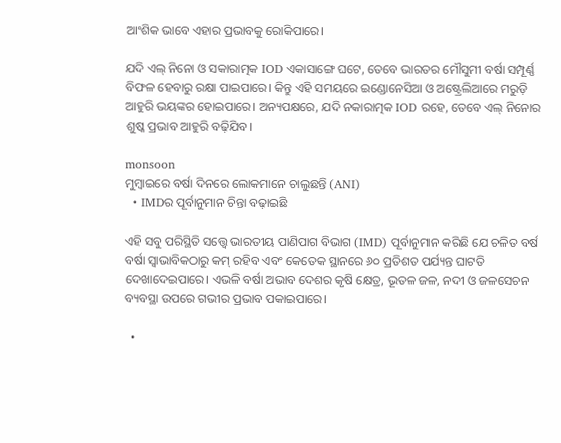ଆଂଶିକ ଭାବେ ଏହାର ପ୍ରଭାବକୁ ରୋକିପାରେ।

ଯଦି ଏଲ୍ ନିନୋ ଓ ସକାରାତ୍ମକ IOD ଏକାସାଙ୍ଗେ ଘଟେ, ତେବେ ଭାରତର ମୌସୁମୀ ବର୍ଷା ସମ୍ପୂର୍ଣ୍ଣ ବିଫଳ ହେବାରୁ ରକ୍ଷା ପାଇପାରେ। କିନ୍ତୁ ଏହି ସମୟରେ ଇଣ୍ଡୋନେସିଆ ଓ ଅଷ୍ଟ୍ରେଲିଆରେ ମରୁଡ଼ି ଆହୁରି ଭୟଙ୍କର ହୋଇପାରେ। ଅନ୍ୟପକ୍ଷରେ, ଯଦି ନକାରାତ୍ମକ IOD ରହେ, ତେବେ ଏଲ୍ ନିନୋର ଶୁଷ୍କ ପ୍ରଭାବ ଆହୁରି ବଢ଼ିଯିବ।

monsoon
ମୁମ୍ବାଇରେ ବର୍ଷା ଦିନରେ ଲୋକମାନେ ଚାଲୁଛନ୍ତି (ANI)
  • IMDର ପୂର୍ବାନୁମାନ ଚିନ୍ତା ବଢ଼ାଇଛି

ଏହି ସବୁ ପରିସ୍ଥିତି ସତ୍ତ୍ୱେ ଭାରତୀୟ ପାଣିପାଗ ବିଭାଗ (IMD) ପୂର୍ବାନୁମାନ କରିଛି ଯେ ଚଳିତ ବର୍ଷ ବର୍ଷା ସ୍ୱାଭାବିକଠାରୁ କମ୍ ରହିବ ଏବଂ କେତେକ ସ୍ଥାନରେ ୬୦ ପ୍ରତିଶତ ପର୍ଯ୍ୟନ୍ତ ଘାଟତି ଦେଖାଦେଇପାରେ। ଏଭଳି ବର୍ଷା ଅଭାବ ଦେଶର କୃଷି କ୍ଷେତ୍ର, ଭୂତଳ ଜଳ, ନଦୀ ଓ ଜଳସେଚନ ବ୍ୟବସ୍ଥା ଉପରେ ଗଭୀର ପ୍ରଭାବ ପକାଇପାରେ।

  •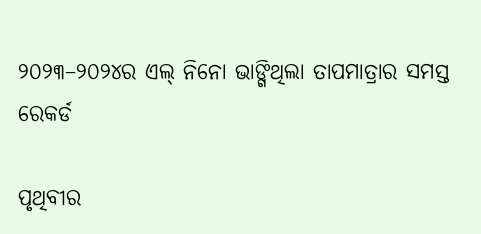୨୦୨୩–୨୦୨୪ର ଏଲ୍ ନିନୋ ଭାଙ୍ଗିଥିଲା ତାପମାତ୍ରାର ସମସ୍ତ ରେକର୍ଡ

ପୃଥିବୀର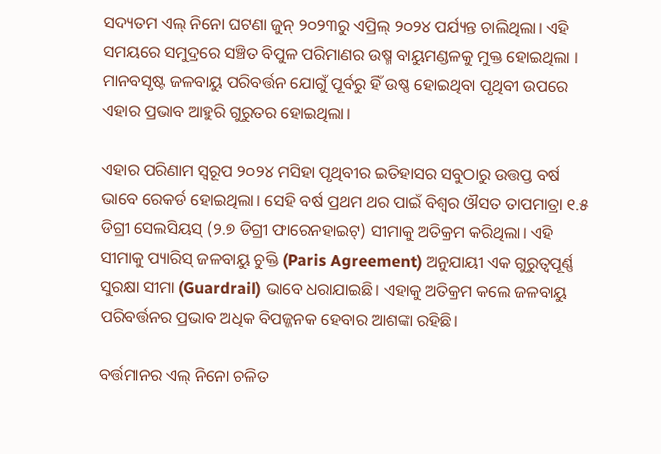ସଦ୍ୟତମ ଏଲ୍ ନିନୋ ଘଟଣା ଜୁନ୍ ୨୦୨୩ରୁ ଏପ୍ରିଲ୍ ୨୦୨୪ ପର୍ଯ୍ୟନ୍ତ ଚାଲିଥିଲା। ଏହି ସମୟରେ ସମୁଦ୍ରରେ ସଞ୍ଚିତ ବିପୁଳ ପରିମାଣର ଉଷ୍ମ ବାୟୁମଣ୍ଡଳକୁ ମୁକ୍ତ ହୋଇଥିଲା । ମାନବସୃଷ୍ଟ ଜଳବାୟୁ ପରିବର୍ତ୍ତନ ଯୋଗୁଁ ପୂର୍ବରୁ ହିଁ ଉଷ୍ଣ ହୋଇଥିବା ପୃଥିବୀ ଉପରେ ଏହାର ପ୍ରଭାବ ଆହୁରି ଗୁରୁତର ହୋଇଥିଲା।

ଏହାର ପରିଣାମ ସ୍ୱରୂପ ୨୦୨୪ ମସିହା ପୃଥିବୀର ଇତିହାସର ସବୁଠାରୁ ଉତ୍ତପ୍ତ ବର୍ଷ ଭାବେ ରେକର୍ଡ ହୋଇଥିଲା। ସେହି ବର୍ଷ ପ୍ରଥମ ଥର ପାଇଁ ବିଶ୍ୱର ଔସତ ତାପମାତ୍ରା ୧.୫ ଡିଗ୍ରୀ ସେଲସିୟସ୍ (୨.୭ ଡିଗ୍ରୀ ଫାରେନହାଇଟ୍) ସୀମାକୁ ଅତିକ୍ରମ କରିଥିଲା। ଏହି ସୀମାକୁ ପ୍ୟାରିସ୍ ଜଳବାୟୁ ଚୁକ୍ତି (Paris Agreement) ଅନୁଯାୟୀ ଏକ ଗୁରୁତ୍ୱପୂର୍ଣ୍ଣ ସୁରକ୍ଷା ସୀମା (Guardrail) ଭାବେ ଧରାଯାଇଛି। ଏହାକୁ ଅତିକ୍ରମ କଲେ ଜଳବାୟୁ ପରିବର୍ତ୍ତନର ପ୍ରଭାବ ଅଧିକ ବିପଜ୍ଜନକ ହେବାର ଆଶଙ୍କା ରହିଛି।

ବର୍ତ୍ତମାନର ଏଲ୍ ନିନୋ ଚଳିତ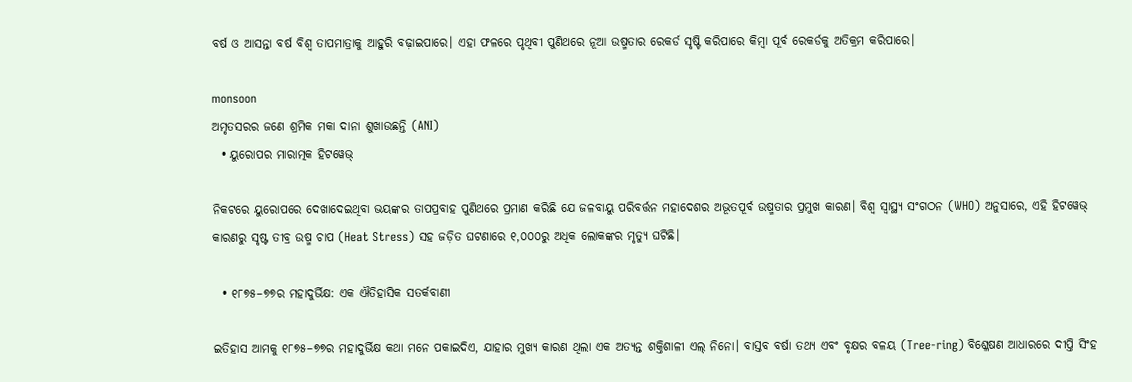ବର୍ଷ ଓ ଆସନ୍ତା ବର୍ଷ ବିଶ୍ୱ ତାପମାତ୍ରାକୁ ଆହୁରି ବଢ଼ାଇପାରେ। ଏହା ଫଳରେ ପୃଥିବୀ ପୁଣିଥରେ ନୂଆ ଉଷ୍ମତାର ରେକର୍ଡ ସୃଷ୍ଟି କରିପାରେ କିମ୍ବା ପୂର୍ବ ରେକର୍ଡକୁ ଅତିକ୍ରମ କରିପାରେ।

monsoon
ଅମୃତସରର ଜଣେ ଶ୍ରମିକ ମକା ଦାନା ଶୁଖାଉଛନ୍ତି (ANI)
  • ୟୁରୋପର ମାରାତ୍ମକ ହିଟୱେଭ୍

ନିକଟରେ ୟୁରୋପରେ ଦେଖାଦେଇଥିବା ଭୟଙ୍କର ତାପପ୍ରବାହ ପୁଣିଥରେ ପ୍ରମାଣ କରିଛି ଯେ ଜଳବାୟୁ ପରିବର୍ତ୍ତନ ମହାଦେଶର ଅଭୂତପୂର୍ବ ଉଷ୍ମତାର ପ୍ରମୁଖ କାରଣ। ବିଶ୍ୱ ସ୍ୱାସ୍ଥ୍ୟ ସଂଗଠନ (WHO) ଅନୁସାରେ, ଏହି ହିଟୱେଭ୍ କାରଣରୁ ସୃଷ୍ଟ ତୀବ୍ର ଉଷ୍ମ ଚାପ (Heat Stress) ସହ ଜଡ଼ିତ ଘଟଣାରେ ୧,୦୦୦ରୁ ଅଧିକ ଲୋକଙ୍କର ମୃତ୍ୟୁ ଘଟିଛି।

  • ୧୮୭୫–୭୭ର ମହାଦୁର୍ଭିକ୍ଷ: ଏକ ଐତିହାସିକ ସତର୍କବାଣୀ

ଇତିହାସ ଆମକୁ ୧୮୭୫–୭୭ର ମହାଦୁର୍ଭିକ୍ଷ କଥା ମନେ ପକାଇଦିଏ, ଯାହାର ମୁଖ୍ୟ କାରଣ ଥିଲା ଏକ ଅତ୍ୟନ୍ତ ଶକ୍ତିଶାଳୀ ଏଲ୍ ନିନୋ। ବାସ୍ତବ ବର୍ଷା ତଥ୍ୟ ଏବଂ ବୃକ୍ଷର ବଳୟ (Tree-ring) ବିଶ୍ଳେଷଣ ଆଧାରରେ ଦୀପ୍ତି ସିଂହ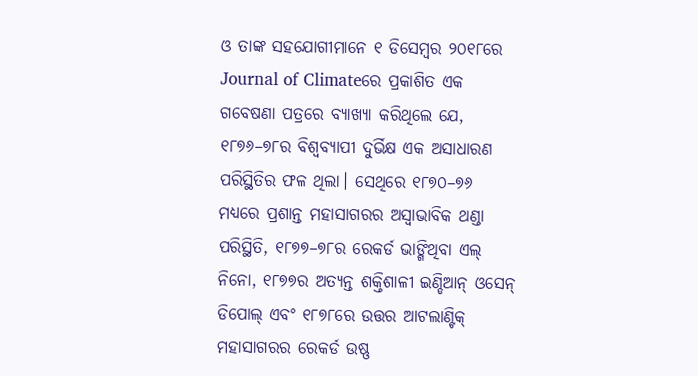ଓ ତାଙ୍କ ସହଯୋଗୀମାନେ ୧ ଡିସେମ୍ବର ୨୦୧୮ରେ Journal of Climateରେ ପ୍ରକାଶିତ ଏକ ଗବେଷଣା ପତ୍ରରେ ବ୍ୟାଖ୍ୟା କରିଥିଲେ ଯେ, ୧୮୭୬–୭୮ର ବିଶ୍ୱବ୍ୟାପୀ ଦୁର୍ଭିକ୍ଷ ଏକ ଅସାଧାରଣ ପରିସ୍ଥିତିର ଫଳ ଥିଲା। ସେଥିରେ ୧୮୭୦–୭୬ ମଧ୍ୟରେ ପ୍ରଶାନ୍ତ ମହାସାଗରର ଅସ୍ୱାଭାବିକ ଥଣ୍ଡା ପରିସ୍ଥିତି, ୧୮୭୭–୭୮ର ରେକର୍ଡ ଭାଙ୍ଗିଥିବା ଏଲ୍ ନିନୋ, ୧୮୭୭ର ଅତ୍ୟନ୍ତ ଶକ୍ତିଶାଳୀ ଇଣ୍ଡିଆନ୍ ଓସେନ୍ ଡିପୋଲ୍ ଏବଂ ୧୮୭୮ରେ ଉତ୍ତର ଆଟଲାଣ୍ଟିକ୍ ମହାସାଗରର ରେକର୍ଡ ଉଷ୍ଣ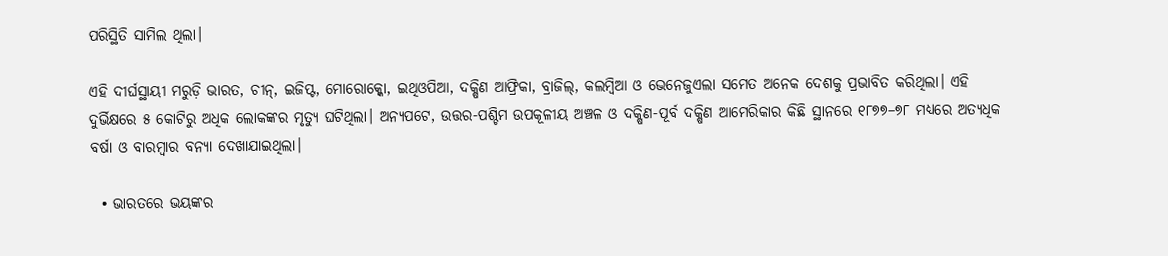ପରିସ୍ଥିତି ସାମିଲ ଥିଲା।

ଏହି ଦୀର୍ଘସ୍ଥାୟୀ ମରୁଡ଼ି ଭାରତ, ଚୀନ୍, ଇଜିପ୍ଟ, ମୋରୋକ୍କୋ, ଇଥିଓପିଆ, ଦକ୍ଷିଣ ଆଫ୍ରିକା, ବ୍ରାଜିଲ୍, କଲମ୍ବିଆ ଓ ଭେନେଜୁଏଲା ସମେତ ଅନେକ ଦେଶକୁ ପ୍ରଭାବିତ କରିଥିଲା। ଏହି ଦୁର୍ଭିକ୍ଷରେ ୫ କୋଟିରୁ ଅଧିକ ଲୋକଙ୍କର ମୃତ୍ୟୁ ଘଟିଥିଲା। ଅନ୍ୟପଟେ, ଉତ୍ତର-ପଶ୍ଚିମ ଉପକୂଳୀୟ ଅଞ୍ଚଳ ଓ ଦକ୍ଷିଣ-ପୂର୍ବ ଦକ୍ଷିଣ ଆମେରିକାର କିଛି ସ୍ଥାନରେ ୧୮୭୭–୭୮ ମଧ୍ୟରେ ଅତ୍ୟଧିକ ବର୍ଷା ଓ ବାରମ୍ବାର ବନ୍ୟା ଦେଖାଯାଇଥିଲା।

  • ଭାରତରେ ଭୟଙ୍କର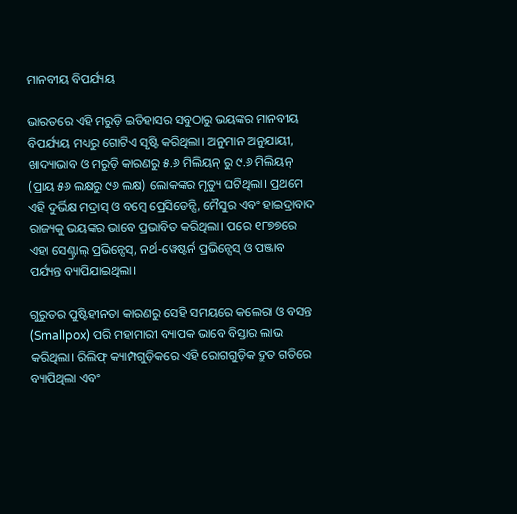ମାନବୀୟ ବିପର୍ଯ୍ୟୟ

ଭାରତରେ ଏହି ମରୁଡ଼ି ଇତିହାସର ସବୁଠାରୁ ଭୟଙ୍କର ମାନବୀୟ ବିପର୍ଯ୍ୟୟ ମଧ୍ୟରୁ ଗୋଟିଏ ସୃଷ୍ଟି କରିଥିଲା। ଅନୁମାନ ଅନୁଯାୟୀ, ଖାଦ୍ୟାଭାବ ଓ ମରୁଡ଼ି କାରଣରୁ ୫.୬ ମିଲିୟନ୍ ରୁ ୯.୬ ମିଲିୟନ୍ (ପ୍ରାୟ ୫୬ ଲକ୍ଷରୁ ୯୬ ଲକ୍ଷ) ଲୋକଙ୍କର ମୃତ୍ୟୁ ଘଟିଥିଲା। ପ୍ରଥମେ ଏହି ଦୁର୍ଭିକ୍ଷ ମଦ୍ରାସ୍ ଓ ବମ୍ବେ ପ୍ରେସିଡେନ୍ସି, ମୈସୁର ଏବଂ ହାଇଦ୍ରାବାଦ ରାଜ୍ୟକୁ ଭୟଙ୍କର ଭାବେ ପ୍ରଭାବିତ କରିଥିଲା। ପରେ ୧୮୭୭ରେ ଏହା ସେଣ୍ଟ୍ରାଲ୍ ପ୍ରଭିନ୍ସେସ୍, ନର୍ଥ-ୱେଷ୍ଟର୍ନ ପ୍ରଭିନ୍ସେସ୍ ଓ ପଞ୍ଜାବ ପର୍ଯ୍ୟନ୍ତ ବ୍ୟାପିଯାଇଥିଲା।

ଗୁରୁତର ପୁଷ୍ଟିହୀନତା କାରଣରୁ ସେହି ସମୟରେ କଲେରା ଓ ବସନ୍ତ (Smallpox) ପରି ମହାମାରୀ ବ୍ୟାପକ ଭାବେ ବିସ୍ତାର ଲାଭ କରିଥିଲା। ରିଲିଫ୍ କ୍ୟାମ୍ପଗୁଡ଼ିକରେ ଏହି ରୋଗଗୁଡ଼ିକ ଦ୍ରୁତ ଗତିରେ ବ୍ୟାପିଥିଲା ଏବଂ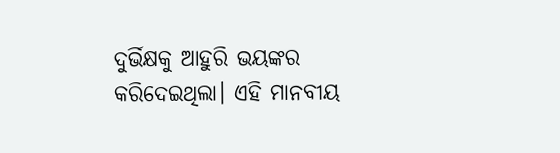ଦୁର୍ଭିକ୍ଷକୁ ଆହୁରି ଭୟଙ୍କର କରିଦେଇଥିଲା। ଏହି ମାନବୀୟ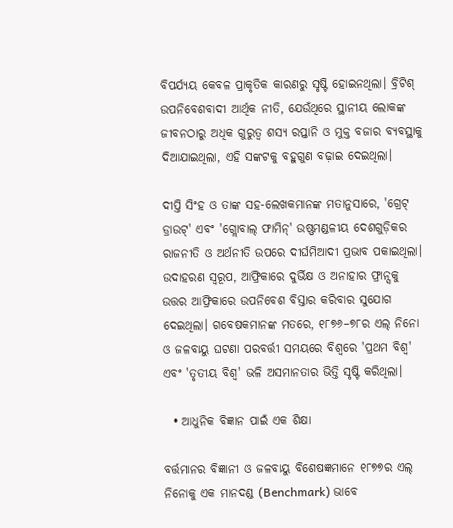ବିପର୍ଯ୍ୟୟ କେବଳ ପ୍ରାକୃତିକ କାରଣରୁ ସୃଷ୍ଟି ହୋଇନଥିଲା। ବ୍ରିଟିଶ୍ ଉପନିବେଶବାଦୀ ଆର୍ଥିକ ନୀତି, ଯେଉଁଥିରେ ସ୍ଥାନୀୟ ଲୋକଙ୍କ ଜୀବନଠାରୁ ଅଧିକ ଗୁରୁତ୍ୱ ଶସ୍ୟ ରପ୍ତାନି ଓ ମୁକ୍ତ ବଜାର ବ୍ୟବସ୍ଥାକୁ ଦିଆଯାଇଥିଲା, ଏହି ସଙ୍କଟକୁ ବହୁଗୁଣ ବଢ଼ାଇ ଦେଇଥିଲା।

ଦୀପ୍ତି ସିଂହ ଓ ତାଙ୍କ ସହ-ଲେଖକମାନଙ୍କ ମତାନୁସାରେ, 'ଗ୍ରେଟ୍ ଡ୍ରାଉଟ୍' ଏବଂ 'ଗ୍ଲୋବାଲ୍ ଫାମିନ୍' ଉଷ୍ଣମଣ୍ଡଳୀୟ ଦେଶଗୁଡ଼ିକର ରାଜନୀତି ଓ ଅର୍ଥନୀତି ଉପରେ ଦୀର୍ଘମିଆଦୀ ପ୍ରଭାବ ପକାଇଥିଲା। ଉଦାହରଣ ସ୍ୱରୂପ, ଆଫ୍ରିକାରେ ଦୁର୍ଭିକ୍ଷ ଓ ଅନାହାର ଫ୍ରାନ୍ସକୁ ଉତ୍ତର ଆଫ୍ରିକାରେ ଉପନିବେଶ ବିସ୍ତାର କରିବାର ସୁଯୋଗ ଦେଇଥିଲା। ଗବେଷକମାନଙ୍କ ମତରେ, ୧୮୭୬–୭୮ର ଏଲ୍ ନିନୋ ଓ ଜଳବାୟୁ ଘଟଣା ପରବର୍ତ୍ତୀ ସମୟରେ ବିଶ୍ୱରେ 'ପ୍ରଥମ ବିଶ୍ୱ' ଏବଂ 'ତୃତୀୟ ବିଶ୍ୱ' ଭଳି ଅସମାନତାର ଭିତ୍ତି ସୃଷ୍ଟି କରିଥିଲା।

  • ଆଧୁନିକ ବିଜ୍ଞାନ ପାଇଁ ଏକ ଶିକ୍ଷା

ବର୍ତ୍ତମାନର ବିଜ୍ଞାନୀ ଓ ଜଳବାୟୁ ବିଶେଷଜ୍ଞମାନେ ୧୮୭୭ର ଏଲ୍ ନିନୋକୁ ଏକ ମାନଦଣ୍ଡ (Benchmark) ଭାବେ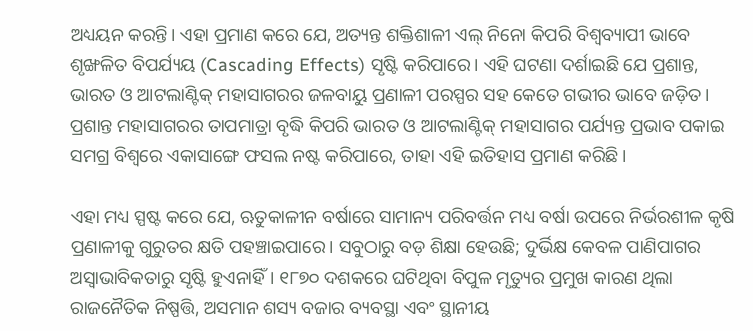ଅଧ୍ୟୟନ କରନ୍ତି। ଏହା ପ୍ରମାଣ କରେ ଯେ, ଅତ୍ୟନ୍ତ ଶକ୍ତିଶାଳୀ ଏଲ୍ ନିନୋ କିପରି ବିଶ୍ୱବ୍ୟାପୀ ଭାବେ ଶୃଙ୍ଖଳିତ ବିପର୍ଯ୍ୟୟ (Cascading Effects) ସୃଷ୍ଟି କରିପାରେ। ଏହି ଘଟଣା ଦର୍ଶାଇଛି ଯେ ପ୍ରଶାନ୍ତ, ଭାରତ ଓ ଆଟଲାଣ୍ଟିକ୍ ମହାସାଗରର ଜଳବାୟୁ ପ୍ରଣାଳୀ ପରସ୍ପର ସହ କେତେ ଗଭୀର ଭାବେ ଜଡ଼ିତ। ପ୍ରଶାନ୍ତ ମହାସାଗରର ତାପମାତ୍ରା ବୃଦ୍ଧି କିପରି ଭାରତ ଓ ଆଟଲାଣ୍ଟିକ୍ ମହାସାଗର ପର୍ଯ୍ୟନ୍ତ ପ୍ରଭାବ ପକାଇ ସମଗ୍ର ବିଶ୍ୱରେ ଏକାସାଙ୍ଗେ ଫସଲ ନଷ୍ଟ କରିପାରେ, ତାହା ଏହି ଇତିହାସ ପ୍ରମାଣ କରିଛି।

ଏହା ମଧ୍ୟ ସ୍ପଷ୍ଟ କରେ ଯେ, ଋତୁକାଳୀନ ବର୍ଷାରେ ସାମାନ୍ୟ ପରିବର୍ତ୍ତନ ମଧ୍ୟ ବର୍ଷା ଉପରେ ନିର୍ଭରଶୀଳ କୃଷି ପ୍ରଣାଳୀକୁ ଗୁରୁତର କ୍ଷତି ପହଞ୍ଚାଇପାରେ। ସବୁଠାରୁ ବଡ଼ ଶିକ୍ଷା ହେଉଛି; ଦୁର୍ଭିକ୍ଷ କେବଳ ପାଣିପାଗର ଅସ୍ୱାଭାବିକତାରୁ ସୃଷ୍ଟି ହୁଏନାହିଁ। ୧୮୭୦ ଦଶକରେ ଘଟିଥିବା ବିପୁଳ ମୃତ୍ୟୁର ପ୍ରମୁଖ କାରଣ ଥିଲା ରାଜନୈତିକ ନିଷ୍ପତ୍ତି, ଅସମାନ ଶସ୍ୟ ବଜାର ବ୍ୟବସ୍ଥା ଏବଂ ସ୍ଥାନୀୟ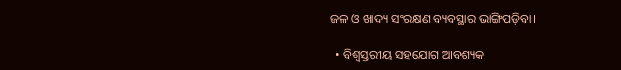ଜଳ ଓ ଖାଦ୍ୟ ସଂରକ୍ଷଣ ବ୍ୟବସ୍ଥାର ଭାଙ୍ଗିପଡ଼ିବା।

  • ବିଶ୍ୱସ୍ତରୀୟ ସହଯୋଗ ଆବଶ୍ୟକ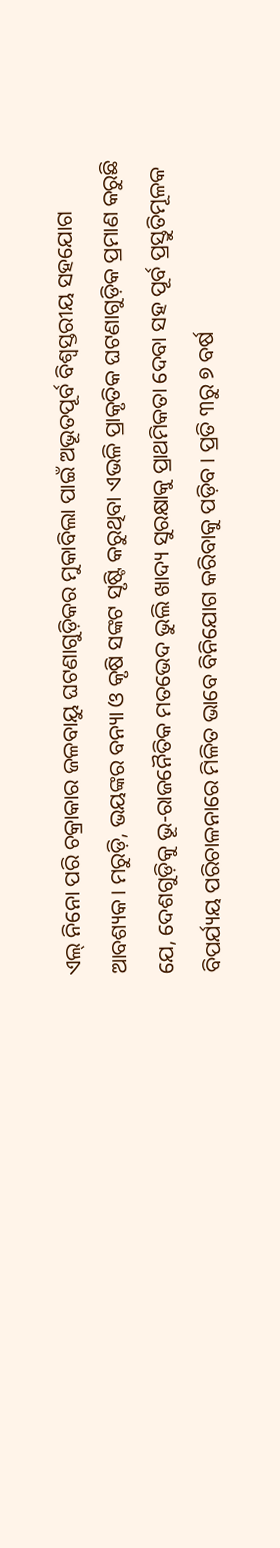ଏଲ୍ ନିନୋ ପରି ଚକ୍ରାକାର ଜଳବାୟୁ ଘଟଣାଗୁଡ଼ିକର ମୁକାବିଲା ପାଇଁ ଅଭୂତପୂର୍ବ ବିଶ୍ୱସ୍ତରୀୟ ସହଯୋଗ ଆବଶ୍ୟକ। ମରୁଡ଼ି, ଭୟଙ୍କର ବନ୍ୟା ଓ କୃଷି ସଙ୍କଟ ସୃଷ୍ଟି କରୁଥିବା ଏଭଳି ପ୍ରାକୃତିକ ଘଟଣାଗୁଡ଼ିକ ପ୍ରମାଣ କରୁଛି ଯେ, ଦେଶଗୁଡ଼ିକୁ ଭୂ-ରାଜନୈତିକ ମତଭେଦ ଭୁଲି ଖାଦ୍ୟ ସୁରକ୍ଷାକୁ ପ୍ରାଥମିକତା ଦେବା ସହ ପୂର୍ବ ପ୍ରସ୍ତୁତିମୂଳକ ବିପର୍ଯ୍ୟୟ ପରିଚାଳନାରେ ମିଳିତ ଭାବେ ବିନିଯୋଗ କରିବାକୁ ପଡ଼ିବ। ପ୍ରତି ୩ରୁ ୭ ବର୍ଷ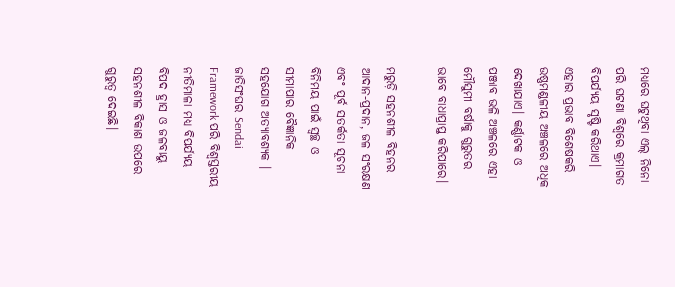ମଧ୍ୟରେ ଘଟୁଥିବା ଏଲ୍ ନିନୋ ପରି ଘଟଣା ବିଶ୍ୱରେ କ୍ରମାଗତ ବିପର୍ଯ୍ୟୟ ସୃଷ୍ଟି କରିଥାଏ। ଏହାର ପ୍ରଭାବ ବିଶେଷକରି ଉଷ୍ଣମଣ୍ଡଳୀୟ ଅଞ୍ଚଳରେ ଅଧିକ ଦେଖାଯାଏ। କର୍ଣ୍ଣାଟକ ଓ ପଞ୍ଜାବ ଭଳି ଅଞ୍ଚଳରେ ଏହା ମୌସୁମୀ ବର୍ଷାକୁ ଗୁରୁତର ଭାବେ ବାଧାପ୍ରାପ୍ତ କରିପାରେ।

ମରୁଡ଼ି ସହନଶୀଳ ବିହନର ଆଦାନ-ପ୍ରଦାନ, ଜଳ ସଂରକ୍ଷଣ ଏବଂ ପୂର୍ବ ସତର୍କତା ସୂଚନା ବିନିମୟ ପାଇଁ ସ୍ୱଚ୍ଛ ଓ ସୀମାପାର ବୈଜ୍ଞାନିକ ସହଯୋଗ ଅତ୍ୟାବଶ୍ୟକ । ଜାତିସଂଘର Sendai Framework ପରି ବିଶ୍ୱସ୍ତରୀୟ ନୀତିମାଳା ମଧ୍ୟ ବିପର୍ଯ୍ୟୟ ବିପଦ ହ୍ରାସ ଓ ଜଳବାୟୁ ସହନଶୀଳ ବିକାଶ ଉପରେ ଗୁରୁତ୍ୱ ଦେଇଛି।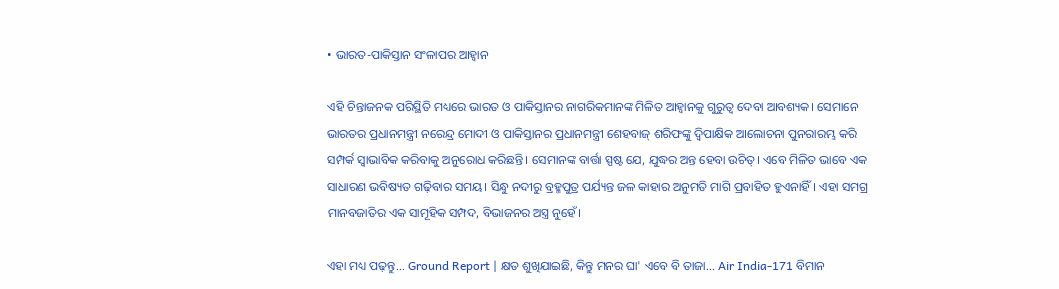• ଭାରତ-ପାକିସ୍ତାନ ସଂଳାପର ଆହ୍ୱାନ

ଏହି ଚିନ୍ତାଜନକ ପରିସ୍ଥିତି ମଧ୍ୟରେ ଭାରତ ଓ ପାକିସ୍ତାନର ନାଗରିକମାନଙ୍କ ମିଳିତ ଆହ୍ୱାନକୁ ଗୁରୁତ୍ୱ ଦେବା ଆବଶ୍ୟକ। ସେମାନେ ଭାରତର ପ୍ରଧାନମନ୍ତ୍ରୀ ନରେନ୍ଦ୍ର ମୋଦୀ ଓ ପାକିସ୍ତାନର ପ୍ରଧାନମନ୍ତ୍ରୀ ଶେହବାଜ୍ ଶରିଫଙ୍କୁ ଦ୍ୱିପାକ୍ଷିକ ଆଲୋଚନା ପୁନରାରମ୍ଭ କରି ସମ୍ପର୍କ ସ୍ୱାଭାବିକ କରିବାକୁ ଅନୁରୋଧ କରିଛନ୍ତି। ସେମାନଙ୍କ ବାର୍ତ୍ତା ସ୍ପଷ୍ଟ ଯେ, ଯୁଦ୍ଧର ଅନ୍ତ ହେବା ଉଚିତ୍। ଏବେ ମିଳିତ ଭାବେ ଏକ ସାଧାରଣ ଭବିଷ୍ୟତ ଗଢ଼ିବାର ସମୟ। ସିନ୍ଧୁ ନଦୀରୁ ବ୍ରହ୍ମପୁତ୍ର ପର୍ଯ୍ୟନ୍ତ ଜଳ କାହାର ଅନୁମତି ମାଗି ପ୍ରବାହିତ ହୁଏନାହିଁ। ଏହା ସମଗ୍ର ମାନବଜାତିର ଏକ ସାମୂହିକ ସମ୍ପଦ, ବିଭାଜନର ଅସ୍ତ୍ର ନୁହେଁ।

ଏହା ମଧ୍ୟ ପଢ଼ନ୍ତୁ... Ground Report | କ୍ଷତ ଶୁଖିଯାଇଛି, କିନ୍ତୁ ମନର ଘା' ଏବେ ବି ତାଜା... Air India-171 ବିମାନ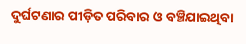ଦୁର୍ଘଟଣାର ପୀଡ଼ିତ ପରିବାର ଓ ବଞ୍ଚିଯାଇଥିବା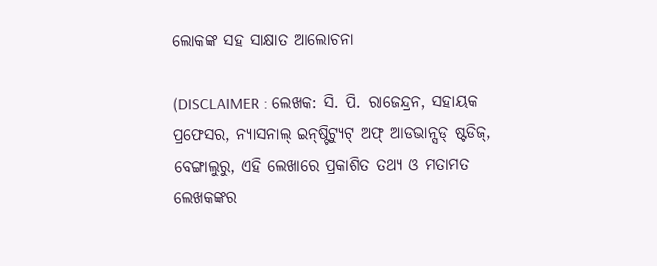ଲୋକଙ୍କ ସହ ସାକ୍ଷାତ ଆଲୋଚନା

(DISCLAIMER : ଲେଖକ: ସି. ପି. ରାଜେନ୍ଦ୍ରନ, ସହାୟକ ପ୍ରଫେସର, ନ୍ୟାସନାଲ୍ ଇନ୍‌ଷ୍ଟିଟ୍ୟୁଟ୍ ଅଫ୍ ଆଡଭାନ୍ସଡ୍ ଷ୍ଟଡିଜ୍, ବେଙ୍ଗାଲୁରୁ, ଏହି ଲେଖାରେ ପ୍ରକାଶିତ ତଥ୍ୟ ଓ ମତାମତ ଲେଖକଙ୍କର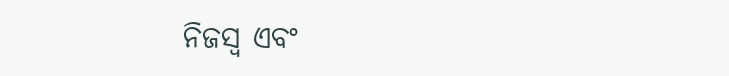ନିଜସ୍ୱ ଏବଂ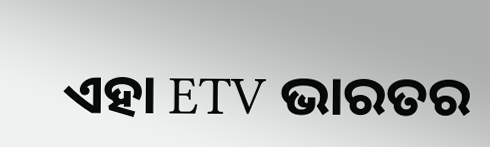ଏହା ETV ଭାରତର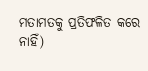ମତାମତକୁ ପ୍ରତିଫଳିତ କରେ ନାହିଁ)